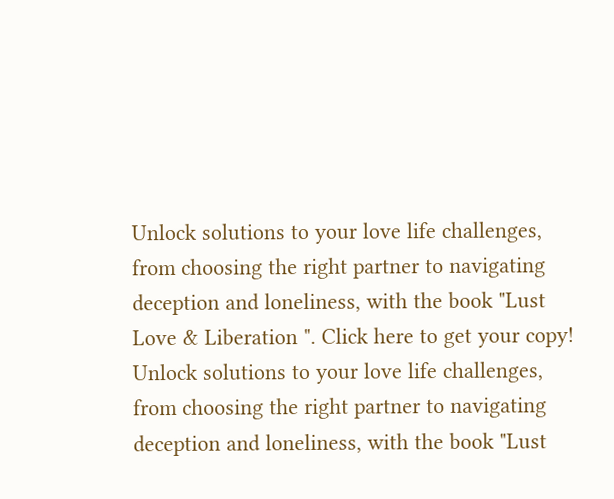Unlock solutions to your love life challenges, from choosing the right partner to navigating deception and loneliness, with the book "Lust Love & Liberation ". Click here to get your copy!
Unlock solutions to your love life challenges, from choosing the right partner to navigating deception and loneliness, with the book "Lust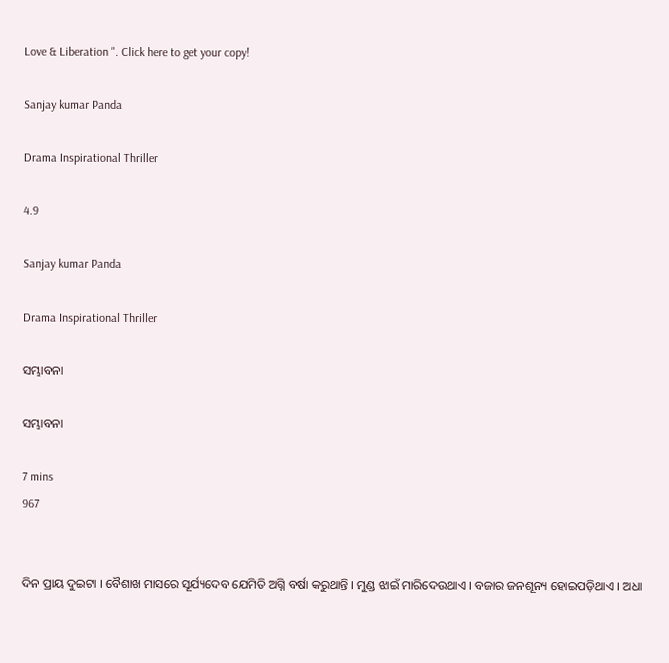Love & Liberation ". Click here to get your copy!

Sanjay kumar Panda

Drama Inspirational Thriller

4.9

Sanjay kumar Panda

Drama Inspirational Thriller

ସମ୍ଭାବନା

ସମ୍ଭାବନା

7 mins
967


ଦିନ ପ୍ରାୟ ଦୁଇଟା । ବୈଶାଖ ମାସରେ ସୂର୍ଯ୍ୟଦେବ ଯେମିତି ଅଗ୍ନି ବର୍ଷା କରୁଥାନ୍ତି । ମୁଣ୍ଡ ଝାଇଁ ମାରିଦେଉଥାଏ । ବଜାର ଜନଶୂନ୍ୟ ହୋଇପଡ଼ିଥାଏ । ଅଧା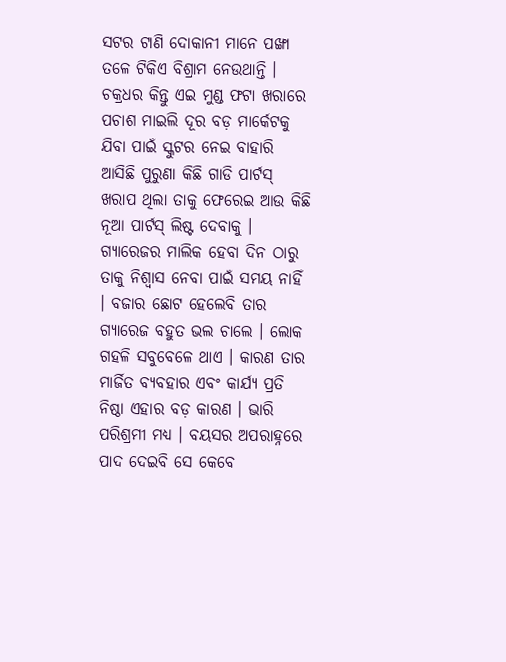ସଟର ଟାଣି ଦୋକାନୀ ମାନେ ପଙ୍ଖା ତଳେ ଟିକିଏ ବିଶ୍ରାମ ନେଉଥାନ୍ତି । ଚକ୍ରଧର କିନ୍ତୁ ଏଇ ମୁଣ୍ଡ ଫଟା ଖରାରେ ପଚାଶ ମାଇଲି ଦୂର ବଡ଼ ମାର୍କେଟକୁ ଯିବା ପାଇଁ ସ୍କୁଟର ନେଇ ବାହାରି ଆସିଛି ପୁରୁଣା କିଛି ଗାଡି ପାର୍ଟସ୍ ଖରାପ ଥିଲା ତାକୁ ଫେରେଇ ଆଉ କିଛି ନୂଆ ପାର୍ଟସ୍ ଲିଷ୍ଟ ଦେବାକୁ । ଗ୍ୟାରେଜର ମାଲିକ ହେବା ଦିନ ଠାରୁ ତାକୁ ନିଶ୍ୱାସ ନେବା ପାଇଁ ସମୟ ନାହିଁ । ବଜାର ଛୋଟ ହେଲେବି ତାର ଗ୍ୟାରେଜ ବହୁତ ଭଲ ଚାଲେ । ଲୋକ ଗହଳି ସବୁବେଳେ ଥାଏ । କାରଣ ତାର ମାର୍ଜିତ ବ୍ୟବହାର ଏବଂ କାର୍ଯ୍ୟ ପ୍ରତି ନିଷ୍ଠା ଏହାର ବଡ଼ କାରଣ । ଭାରି ପରିଶ୍ରମୀ ମଧ୍ୟ । ବୟସର ଅପରାହ୍ନରେ ପାଦ ଦେଇବି ସେ କେବେ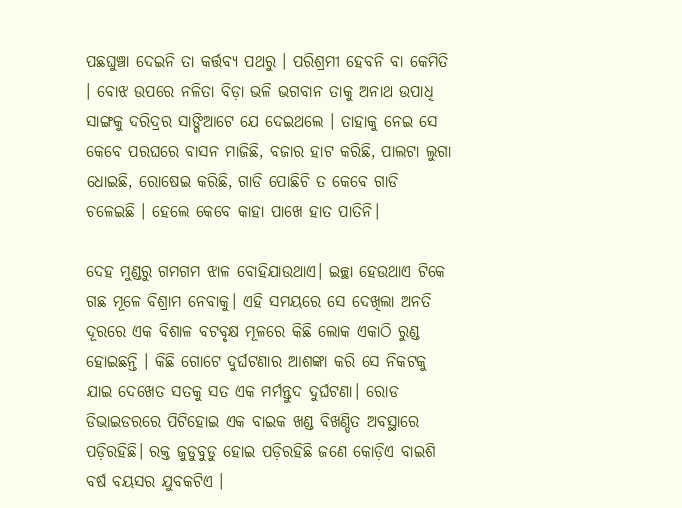ପଛଘୁଞ୍ଚା ଦେଇନି ତା କର୍ତ୍ତବ୍ୟ ପଥରୁ । ପରିଶ୍ରମୀ ହେବନି ବା କେମିତି । ବୋଝ ଉପରେ ନଳିତା ବିଡ଼ା ଭଳି ଭଗବାନ ତାକୁ ଅନାଥ ଉପାଧି ସାଙ୍ଗକୁ ଦରିଦ୍ରର ସାଙ୍ଗିଆଟେ ଯେ ଦେଇଥଲେ । ତାହାକୁ ନେଇ ସେ କେବେ ପରଘରେ ବାସନ ମାଜିଛି, ବଜାର ହାଟ କରିଛି, ପାଲଟା ଲୁଗା ଧୋଇଛି, ରୋଷେଇ କରିଛି, ଗାଡି ପୋଛିଚି ତ କେବେ ଗାଡି ଚଳେଇଛି । ହେଲେ କେବେ କାହା ପାଖେ ହାତ ପାତିନି।

ଦେହ ମୁଣ୍ଡରୁ ଗମଗମ ଝାଳ ବୋହିଯାଉଥାଏ। ଇଚ୍ଛା ହେଉଥାଏ ଟିକେ ଗଛ ମୂଳେ ବିଶ୍ରାମ ନେବାକୁ। ଏହି ସମୟରେ ସେ ଦେଖିଲା ଅନତି ଦୂରରେ ଏକ ବିଶାଳ ବଟବୃକ୍ଷ ମୂଳରେ କିଛି ଲୋକ ଏକାଠି ରୁଣ୍ଡ ହୋଇଛନ୍ତି । କିଛି ଗୋଟେ ଦୁର୍ଘଟଣାର ଆଶଙ୍କା କରି ସେ ନିକଟକୁ ଯାଇ ଦେଖେତ ସତକୁ ସତ ଏକ ମର୍ମନ୍ତୁଦ ଦୁର୍ଘଟଣା। ରୋଡ ଡିଭାଇଡରରେ ପିଟିହୋଇ ଏକ ବାଇକ ଖଣ୍ଡ ବିଖଣ୍ଡିତ ଅବସ୍ଥାରେ ପଡ଼ିରହିଛି। ରକ୍ତ ଜୁଡୁବୁଡୁ ହୋଇ ପଡ଼ିରହିଛି ଜଣେ କୋଡ଼ିଏ ବାଇଶି ବର୍ଷ ବୟସର ଯୁବକଟିଏ ।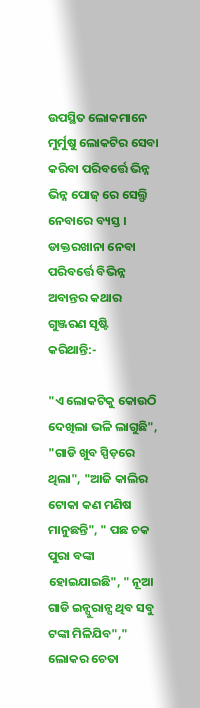ଉପସ୍ଥିତ ଲୋକମାନେ ମୁର୍ମୁଷୁ ଲୋକଟିର ସେବା କରିବା ପରିବର୍ତ୍ତେ ଭିନ୍ନ ଭିନ୍ନ ପୋଜ୍ ରେ ସେଲ୍ଫି ନେବାରେ ବ୍ୟସ୍ତ । ଡାକ୍ତରଖାନା ନେବା ପରିବର୍ତ୍ତେ ବିଭିନ୍ନ ଅବାନ୍ତର କଥାର ଗୁଞ୍ଜରଣ ସୃଷ୍ଟି କରିଥାନ୍ତି:-

"ଏ ଲୋକଟିକୁ କୋଉଠି ଦେଖିଲା ଭଳି ଲାଗୁଛି", "ଗାଡି ଖୁବ ସ୍ପିଡ଼ରେ ଥିଲା", "ଆଜି କାଲିର ଟୋକା କଣ ମଣିଷ ମାନୁଛନ୍ତି", " ପଛ ଚକ ପୁରା ବଙ୍କା ହୋଇଯାଇଛି", " ନୂଆ ଗାଡି ଇନ୍ସୁରାନ୍ସ ଥିବ ସବୁ ଟଙ୍କା ମିଳିଯିବ"," ଲୋକର ଚେତା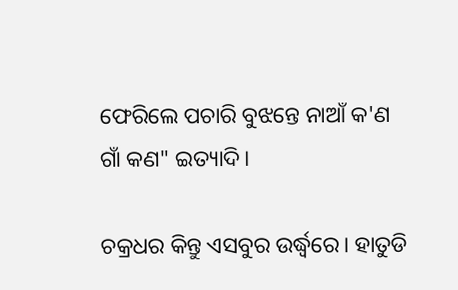ଫେରିଲେ ପଚାରି ବୁଝନ୍ତେ ନାଆଁ କ'ଣ ଗାଁ କଣ" ଇତ୍ୟାଦି।

ଚକ୍ରଧର କିନ୍ତୁ ଏସବୁର ଉର୍ଦ୍ଧ୍ୱରେ। ହାତୁଡି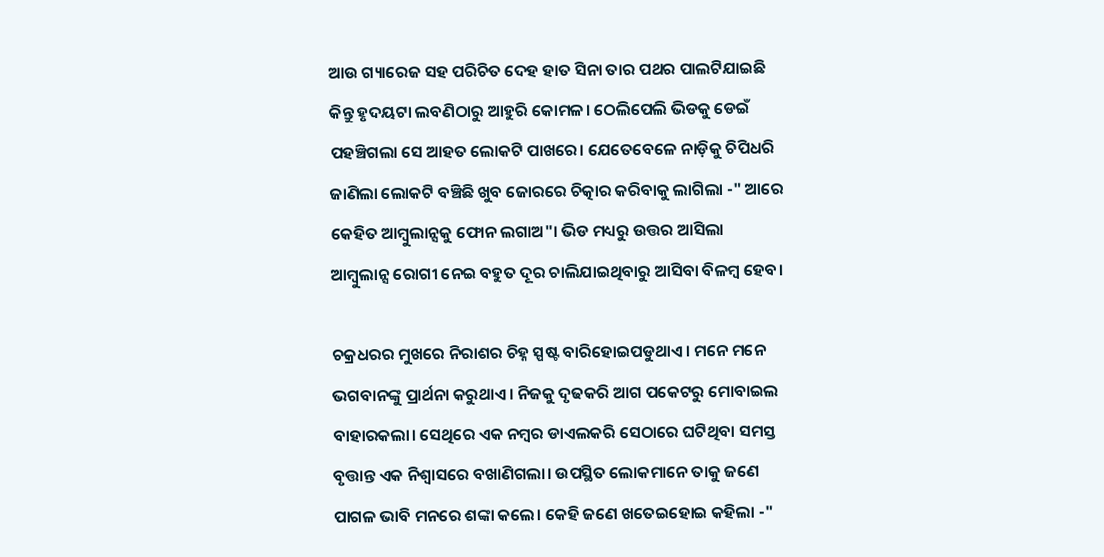ଆଉ ଗ୍ୟାରେଜ ସହ ପରିଚିତ ଦେହ ହାତ ସିନା ତାର ପଥର ପାଲଟିଯାଇଛି କିନ୍ତୁ ହୃଦୟଟା ଲବଣିଠାରୁ ଆହୁରି କୋମଳ। ଠେଲିପେଲି ଭିଡକୁ ଡେଇଁ ପହଞ୍ଚିଗଲା ସେ ଆହତ ଲୋକଟି ପାଖରେ। ଯେତେବେଳେ ନାଡ଼ିକୁ ଚିପିଧରି ଜାଣିଲା ଲୋକଟି ବଞ୍ଚିଛି ଖୁବ ଜୋରରେ ଚିତ୍କାର କରିବାକୁ ଲାଗିଲା -" ଆରେ କେହିତ ଆମ୍ବୁଲାନ୍ସକୁ ଫୋନ ଲଗାଅ"। ଭିଡ ମଧ୍ୟରୁ ଉତ୍ତର ଆସିଲା ଆମ୍ବୁଲାନ୍ସ ରୋଗୀ ନେଇ ବହୁତ ଦୂର ଚାଲିଯାଇଥିବାରୁ ଆସିବା ବିଳମ୍ବ ହେବ।

ଚକ୍ରଧରର ମୁଖରେ ନିରାଶର ଚିହ୍ନ ସ୍ପଷ୍ଟ ବାରିହୋଇପଡୁଥାଏ। ମନେ ମନେ ଭଗବାନଙ୍କୁ ପ୍ରାର୍ଥନା କରୁଥାଏ। ନିଜକୁ ଦୃଢକରି ଆଗ ପକେଟରୁ ମୋବାଇଲ ବାହାରକଲା। ସେଥିରେ ଏକ ନମ୍ବର ଡାଏଲକରି ସେଠାରେ ଘଟିଥିବା ସମସ୍ତ ବୃତ୍ତାନ୍ତ ଏକ ନିଶ୍ୱାସରେ ବଖାଣିଗଲା। ଉପସ୍ଥିତ ଲୋକମାନେ ତାକୁ ଜଣେ ପାଗଳ ଭାବି ମନରେ ଶଙ୍କା କଲେ। କେହି ଜଣେ ଖତେଇହୋଇ କହିଲା -"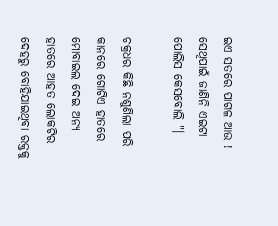ଇଏ ସତରେ ପାଗଳ ଆଉ ! ସେଥିପାଇଁ ଜାଣିନି ଏଇଟା ପୋଲିସ କେସବୋଲି "।

ଚକ୍ରଧର କିଛି ନଶୁଣିଲା ପରି କାନରେ ଗୋଟିଏ ହାତରେ ମୋବାଇଲ ଦେଇ ଅନ୍ୟ ହାତରେ ଆହତ ଲୋକଟିର ଦେହରୁ ବୋହିଯାଇଥିବା ରକ୍ତକୁ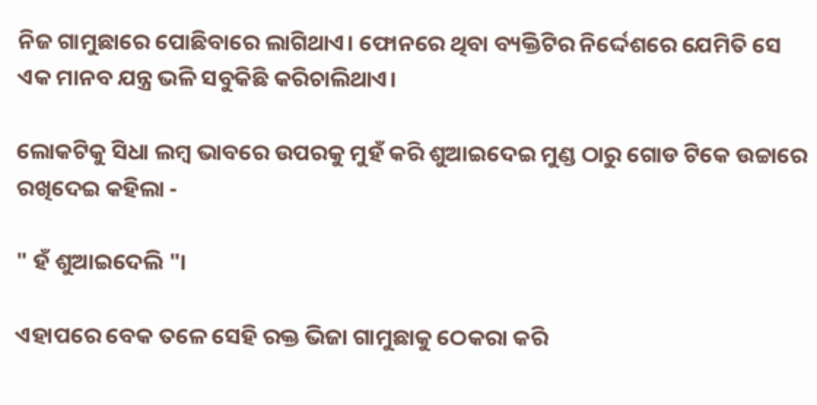ନିଜ ଗାମୁଛାରେ ପୋଛିବାରେ ଲାଗିଥାଏ। ଫୋନରେ ଥିବା ବ୍ୟକ୍ତିଟିର ନିର୍ଦ୍ଦେଶରେ ଯେମିତି ସେ ଏକ ମାନବ ଯନ୍ତ୍ର ଭଳି ସବୁକିଛି କରିଚାଲିଥାଏ।

ଲୋକଟିକୁ ସିଧା ଲମ୍ବ ଭାବରେ ଉପରକୁ ମୁହଁ କରି ଶୁଆଇଦେଇ ମୁଣ୍ଡ ଠାରୁ ଗୋଡ ଟିକେ ଉଚ୍ଚାରେ ରଖିଦେଇ କହିଲା -

" ହଁ ଶୁଆଇଦେଲି "।

ଏହାପରେ ବେକ ତଳେ ସେହି ରକ୍ତ ଭିଜା ଗାମୁଛାକୁ ଠେକରା କରି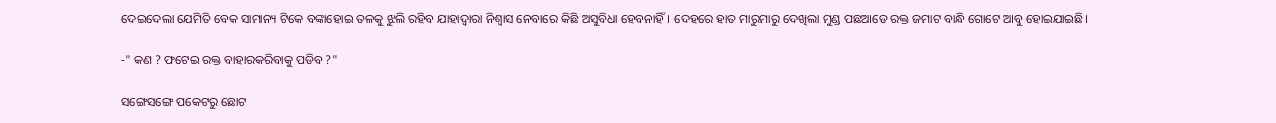ଦେଇଦେଲା ଯେମିତି ବେକ ସାମାନ୍ୟ ଟିକେ ବଙ୍କାହୋଇ ତଳକୁ ଝୁଲି ରହିବ ଯାହାଦ୍ୱାରା ନିଶ୍ୱାସ ନେବାରେ କିଛି ଅସୁବିଧା ହେବନାହିଁ। ଦେହରେ ହାତ ମାରୁମାରୁ ଦେଖିଲା ମୁଣ୍ଡ ପଛଆଡେ ରକ୍ତ ଜମାଟ ବାନ୍ଧି ଗୋଟେ ଆବୁ ହୋଇଯାଇଛି।

-" କଣ ? ଫଟେଇ ରକ୍ତ ବାହାରକରିବାକୁ ପଡିବ ?"

ସଙ୍ଗେସଙ୍ଗେ ପକେଟରୁ ଛୋଟ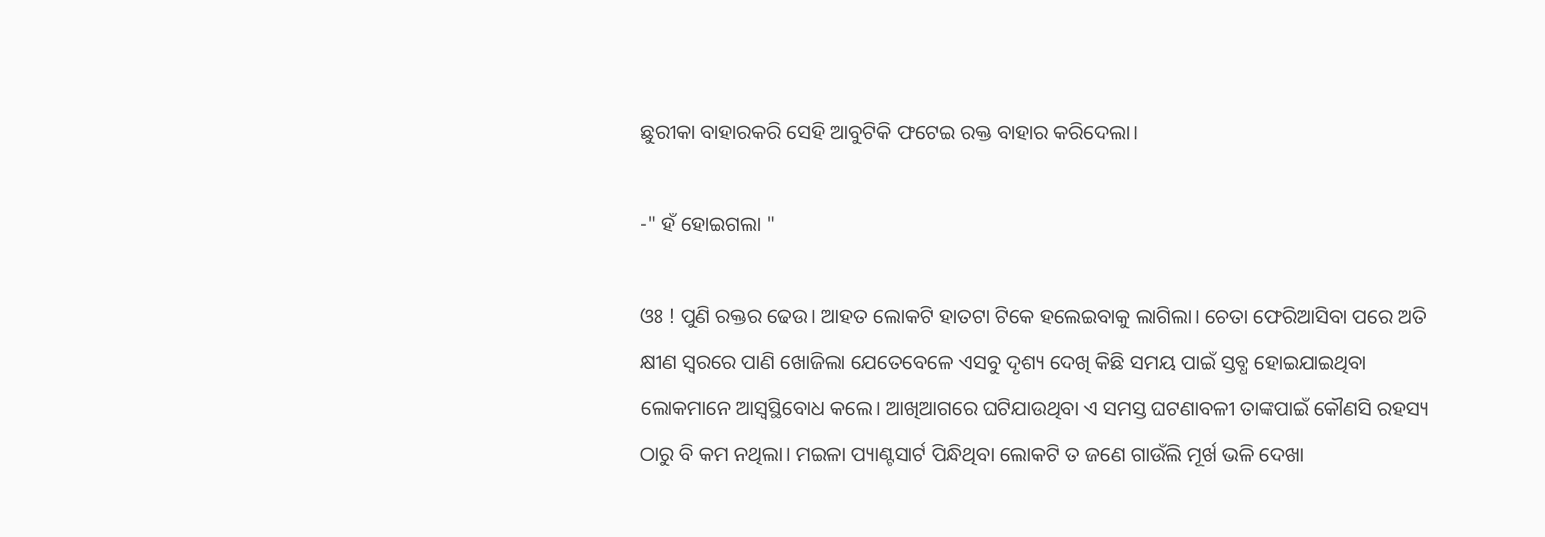ଛୁରୀକା ବାହାରକରି ସେହି ଆବୁଟିକି ଫଟେଇ ରକ୍ତ ବାହାର କରିଦେଲା।

-" ହଁ ହୋଇଗଲା "

ଓଃ ! ପୁଣି ରକ୍ତର ଢେଉ। ଆହତ ଲୋକଟି ହାତଟା ଟିକେ ହଲେଇବାକୁ ଲାଗିଲା। ଚେତା ଫେରିଆସିବା ପରେ ଅତି କ୍ଷୀଣ ସ୍ୱରରେ ପାଣି ଖୋଜିଲା ଯେତେବେଳେ ଏସବୁ ଦୃଶ୍ୟ ଦେଖି କିଛି ସମୟ ପାଇଁ ସ୍ତବ୍ଧ ହୋଇଯାଇଥିବା ଲୋକମାନେ ଆସ୍ୱସ୍ଥିବୋଧ କଲେ। ଆଖିଆଗରେ ଘଟିଯାଉଥିବା ଏ ସମସ୍ତ ଘଟଣାବଳୀ ତାଙ୍କପାଇଁ କୌଣସି ରହସ୍ୟ ଠାରୁ ବି କମ ନଥିଲା। ମଇଳା ପ୍ୟାଣ୍ଟସାର୍ଟ ପିନ୍ଧିଥିବା ଲୋକଟି ତ ଜଣେ ଗାଉଁଲି ମୂର୍ଖ ଭଳି ଦେଖା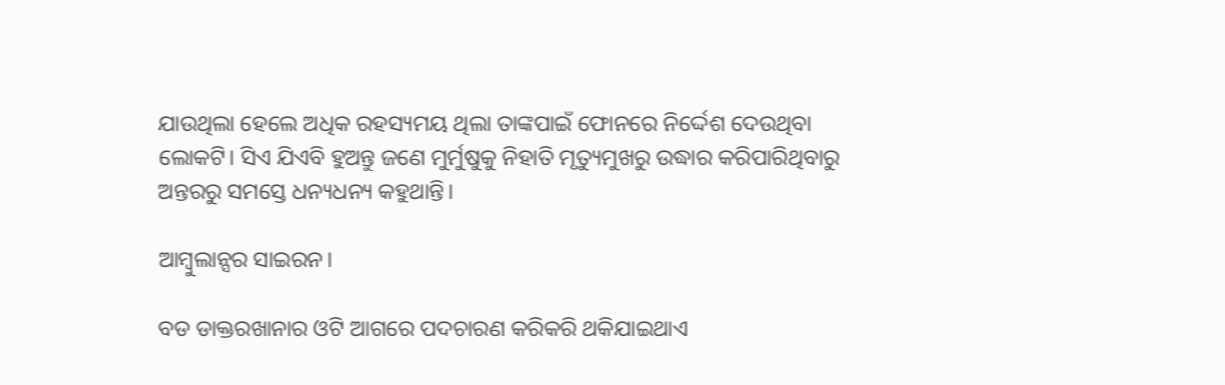ଯାଉଥିଲା ହେଲେ ଅଧିକ ରହସ୍ୟମୟ ଥିଲା ତାଙ୍କପାଇଁ ଫୋନରେ ନିର୍ଦ୍ଦେଶ ଦେଉଥିବା ଲୋକଟି। ସିଏ ଯିଏବି ହୁଅନ୍ତୁ ଜଣେ ମୁର୍ମୁଷୁକୁ ନିହାତି ମୃତ୍ୟୁମୁଖରୁ ଉଦ୍ଧାର କରିପାରିଥିବାରୁ ଅନ୍ତରରୁ ସମସ୍ତେ ଧନ୍ୟଧନ୍ୟ କହୁଥାନ୍ତି।

ଆମ୍ବୁଲାନ୍ସର ସାଇରନ।

ବଡ ଡାକ୍ତରଖାନାର ଓଟି ଆଗରେ ପଦଚାରଣ କରିକରି ଥକିଯାଇଥାଏ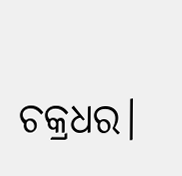ଚକ୍ରଧର।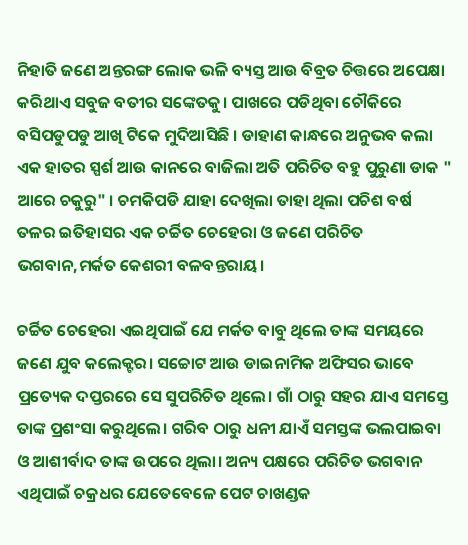ନିହାତି ଜଣେ ଅନ୍ତରଙ୍ଗ ଲୋକ ଭଳି ବ୍ୟସ୍ତ ଆଉ ବିବ୍ରତ ଚିତ୍ତରେ ଅପେକ୍ଷା କରିଥାଏ ସବୁଜ ବତୀର ସଙ୍କେତକୁ। ପାଖରେ ପଡିଥିବା ଚୌକିରେ ବସିପଡୁପଡୁ ଆଖି ଟିକେ ମୁଦିଆସିଛି । ଡାହାଣ କାନ୍ଧରେ ଅନୁଭବ କଲା ଏକ ହାତର ସ୍ପର୍ଶ ଆଉ କାନରେ ବାଜିଲା ଅତି ପରିଚିତ ବହୁ ପୁରୁଣା ଡାକ " ଆରେ ଚକୁରୁ" । ଚମକିପଡି ଯାହା ଦେଖିଲା ତାହା ଥିଲା ପଚିଶ ବର୍ଷ ତଳର ଇତିହାସର ଏକ ଚର୍ଚ୍ଚିତ ଚେହେରା ଓ ଜଣେ ପରିଚିତ ଭଗବାନ,ମର୍କତ କେଶରୀ ବଳବନ୍ତରାୟ।

ଚର୍ଚ୍ଚିତ ଚେହେରା ଏଇଥିପାଇଁ ଯେ ମର୍କତ ବାବୁ ଥିଲେ ତାଙ୍କ ସମୟରେ ଜଣେ ଯୁବ କଲେକ୍ଟର। ସଚ୍ଚୋଟ ଆଉ ଡାଇନାମିକ ଅଫିସର ଭାବେ ପ୍ରତ୍ୟେକ ଦପ୍ତରରେ ସେ ସୁପରିଚିତ ଥିଲେ। ଗାଁ ଠାରୁ ସହର ଯାଏ ସମସ୍ତେ ତାଙ୍କ ପ୍ରଶଂସା କରୁଥିଲେ। ଗରିବ ଠାରୁ ଧନୀ ଯାଏଁ ସମସ୍ତଙ୍କ ଭଲପାଇବା ଓ ଆଶୀର୍ବାଦ ତାଙ୍କ ଉପରେ ଥିଲା। ଅନ୍ୟ ପକ୍ଷରେ ପରିଚିତ ଭଗବାନ ଏଥିପାଇଁ ଚକ୍ରଧର ଯେତେବେଳେ ପେଟ ଚାଖଣ୍ଡକ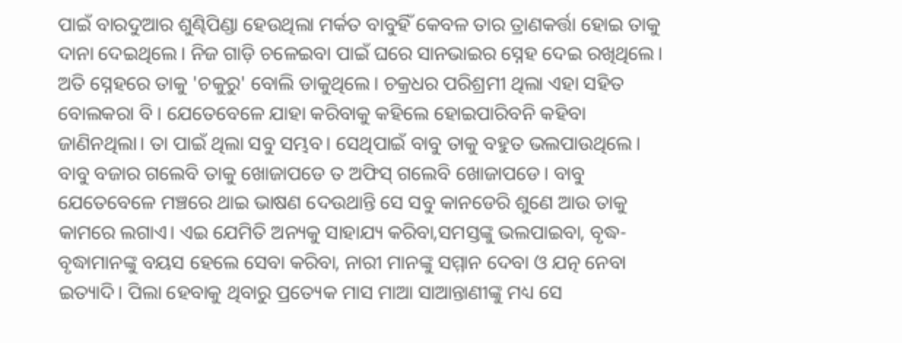ପାଇଁ ବାରଦୁଆର ଶୁଣ୍ଢିପିଣ୍ଡା ହେଉଥିଲା ମର୍କତ ବାବୁହିଁ କେବଳ ତାର ତ୍ରାଣକର୍ତ୍ତା ହୋଇ ତାକୁ ଦାନା ଦେଇଥିଲେ। ନିଜ ଗାଡ଼ି ଚଳେଇବା ପାଇଁ ଘରେ ସାନଭାଇର ସ୍ନେହ ଦେଇ ରଖିଥିଲେ। ଅତି ସ୍ନେହରେ ତାକୁ 'ଚକୁରୁ' ବୋଲି ଡାକୁଥିଲେ। ଚକ୍ରଧର ପରିଶ୍ରମୀ ଥିଲା ଏହା ସହିତ ବୋଲକରା ବି । ଯେତେବେଳେ ଯାହା କରିବାକୁ କହିଲେ ହୋଇପାରିବନି କହିବା ଜାଣିନଥିଲା। ତା ପାଇଁ ଥିଲା ସବୁ ସମ୍ଭବ। ସେଥିପାଇଁ ବାବୁ ତାକୁ ବହୁତ ଭଲପାଉଥିଲେ। ବାବୁ ବଜାର ଗଲେବି ତାକୁ ଖୋଜାପଡେ ତ ଅଫିସ୍ ଗଲେବି ଖୋଜାପଡେ। ବାବୁ ଯେତେବେଳେ ମଞ୍ଚରେ ଥାଇ ଭାଷଣ ଦେଉଥାନ୍ତି ସେ ସବୁ କାନଡେରି ଶୁଣେ ଆଉ ତାକୁ କାମରେ ଲଗାଏ। ଏଇ ଯେମିତି ଅନ୍ୟକୁ ସାହାଯ୍ୟ କରିବା,ସମସ୍ତଙ୍କୁ ଭଲପାଇବା, ବୃଦ୍ଧ-ବୃଦ୍ଧାମାନଙ୍କୁ ବୟସ ହେଲେ ସେବା କରିବା, ନାରୀ ମାନଙ୍କୁ ସମ୍ମାନ ଦେବା ଓ ଯତ୍ନ ନେବା ଇତ୍ୟାଦି। ପିଲା ହେବାକୁ ଥିବାରୁ ପ୍ରତ୍ୟେକ ମାସ ମାଆ ସାଆନ୍ତାଣୀଙ୍କୁ ମଧ୍ୟ ସେ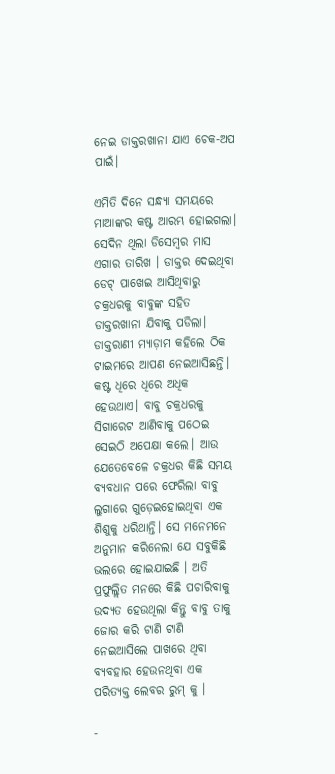ନେଇ ଡାକ୍ତରଖାନା ଯାଏ ଚେକ-ଅପ ପାଇଁ।

ଏମିତି ଦିନେ ସନ୍ଧ୍ୟା ସମୟରେ ମାଆଙ୍କର କଷ୍ଟ ଆରମ୍ଭ ହୋଇଗଲା। ସେଦିନ ଥିଲା ଡିସେମ୍ବର ମାସ ଏଗାର ତାରିଖ । ଡାକ୍ତର ଦେଇଥିବା ଡେଟ୍ ପାଖେଇ ଆସିଥିବାରୁ ଚକ୍ରଧରକୁ ବାବୁଙ୍କ ସହିତ ଡାକ୍ତରଖାନା ଯିବାକୁ ପଡିଲା। ଡାକ୍ତରାଣୀ ମ୍ୟାଡ଼ାମ କହିଲେ ଠିକ ଟାଇମରେ ଆପଣ ନେଇଆସିଛନ୍ତି। କଷ୍ଟ ଧିରେ ଧିରେ ଅଧିକ ହେଉଥାଏ। ବାବୁ ଚକ୍ରଧରକୁ ସିଗାରେଟ ଆଣିବାକୁ ପଠେଇ ସେଇଠି ଅପେକ୍ଷା କଲେ। ଆଉ ଯେତେବେଳେ ଚକ୍ରଧର କିଛି ସମୟ ବ୍ୟବଧାନ ପରେ ଫେରିଲା ବାବୁ ଲୁଗାରେ ଗୁଡ଼େଇହୋଇଥିବା ଏକ ଶିଶୁକୁ ଧରିଥାନ୍ତି। ସେ ମନେମନେ ଅନୁମାନ କରିନେଲା ଯେ ସବୁକିଛି ଭଲରେ ହୋଇଯାଇଛି । ଅତି ପ୍ରଫୁଲ୍ଲିତ ମନରେ କିଛି ପଚାରିବାକୁ ଉଦ୍ୟତ ହେଉଥିଲା କିନ୍ତୁ ବାବୁ ତାକୁ ଜୋର କରି ଟାଣି ଟାଣି ନେଇଆସିଲେ ପାଖରେ ଥିବା ବ୍ୟବହାର ହେଉନଥିବା ଏକ ପରିତ୍ୟକ୍ତ ଲେବର ରୁମ୍ କୁ ।

-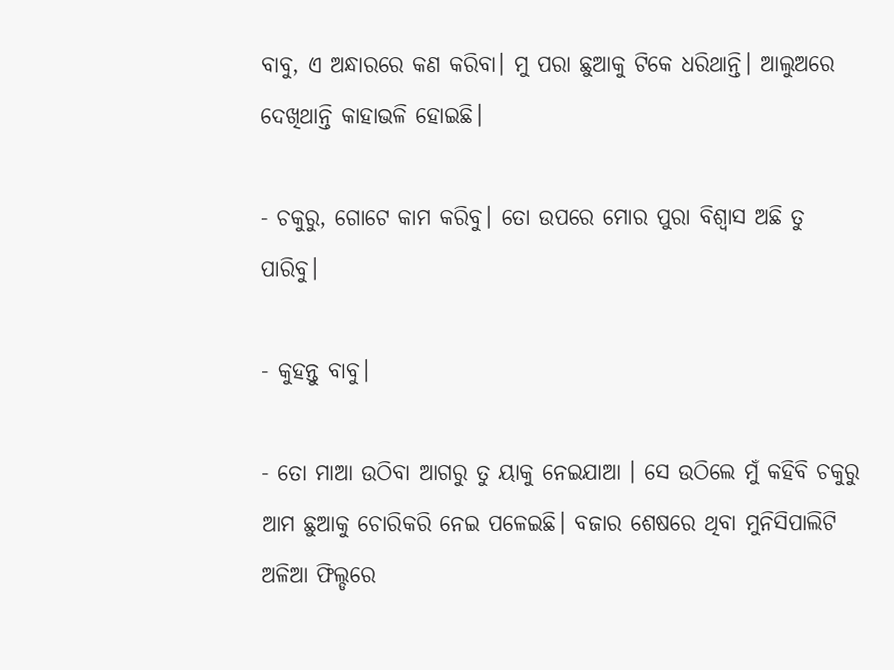ବାବୁ, ଏ ଅନ୍ଧାରରେ କଣ କରିବା। ମୁ ପରା ଛୁଆକୁ ଟିକେ ଧରିଥାନ୍ତି। ଆଲୁଅରେ ଦେଖିଥାନ୍ତି କାହାଭଳି ହୋଇଛି।

- ଚକୁରୁ, ଗୋଟେ କାମ କରିବୁ। ତୋ ଉପରେ ମୋର ପୁରା ବିଶ୍ୱାସ ଅଛି ତୁ ପାରିବୁ।

- କୁହନ୍ତୁ ବାବୁ।

- ତୋ ମାଆ ଉଠିବା ଆଗରୁ ତୁ ୟାକୁ ନେଇଯାଆ । ସେ ଉଠିଲେ ମୁଁ କହିବି ଚକୁରୁ ଆମ ଛୁଆକୁ ଚୋରିକରି ନେଇ ପଳେଇଛି। ବଜାର ଶେଷରେ ଥିବା ମୁନିସିପାଲିଟି ଅଳିଆ ଫିଲ୍ଡରେ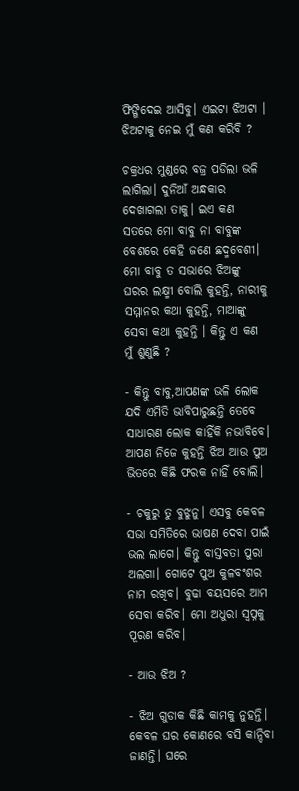ଫିଙ୍ଗିଦେଇ ଆସିବୁ। ଏଇଟା ଝିଅଟା । ଝିଅଟାକୁ ନେଇ ମୁଁ କଣ କରିବି ?

ଚକ୍ରଧର ମୁଣ୍ଡରେ ବଜ୍ର ପଡିଲା ଭଳି ଲାଗିଲା। ଦୁନିଆଁ ଅନ୍ଧକାର ଦେଖାଗଲା ତାକୁ। ଇଏ କଣ ସତରେ ମୋ ବାବୁ ନା ବାବୁଙ୍କ ବେଶରେ କେହି ଜଣେ ଛଦ୍ମବେଶୀ। ମୋ ବାବୁ ତ ସଭାରେ ଝିଅଙ୍କୁ ଘରର ଲକ୍ଷ୍ମୀ ବୋଲି କୁହନ୍ତି, ନାରୀକୁ ସମ୍ମାନର କଥା କୁହନ୍ତି, ମାଆଙ୍କୁ ସେବା କଥା କୁହନ୍ତି । କିନ୍ତୁ ଏ କଣ ମୁଁ ଶୁଣୁଛି ?

- କିନ୍ତୁ ବାବୁ,ଆପଣଙ୍କ ଭଳି ଲୋକ ଯଦି ଏମିତି ଭାବିପାରୁଛନ୍ତି ତେବେ ସାଧାରଣ ଲୋକ କାହିଁକି ନଭାବିବେ। ଆପଣ ନିଜେ କୁହନ୍ତି ଝିଅ ଆଉ ପୁଅ ଭିତରେ କିଛି ଫରକ ନାହିଁ ବୋଲି।

- ଚକୁରୁ ତୁ ବୁଝୁନୁ। ଏସବୁ କେବଳ ସଭା ସମିତିରେ ଭାଷଣ ଦେବା ପାଇଁ ଭଲ ଲାଗେ। କିନ୍ତୁ ବାସ୍ତବତା ପୁରା ଅଲଗା। ଗୋଟେ ପୁଅ କୁଳବଂଶର ନାମ ରଖିବ। ବୁଢା ବୟସରେ ଆମ ସେବା କରିବ। ମୋ ଅଧୁରା ସ୍ବପ୍ନକୁ ପୂରଣ କରିବ।

- ଆଉ ଝିଅ ?

- ଝିଅ ଗୁଡାକ କିଛି କାମକୁ ନୁହନ୍ତି। କେବଳ ଘର କୋଣରେ ବସି କାନ୍ଦିବା ଜାଣନ୍ତି। ଘରେ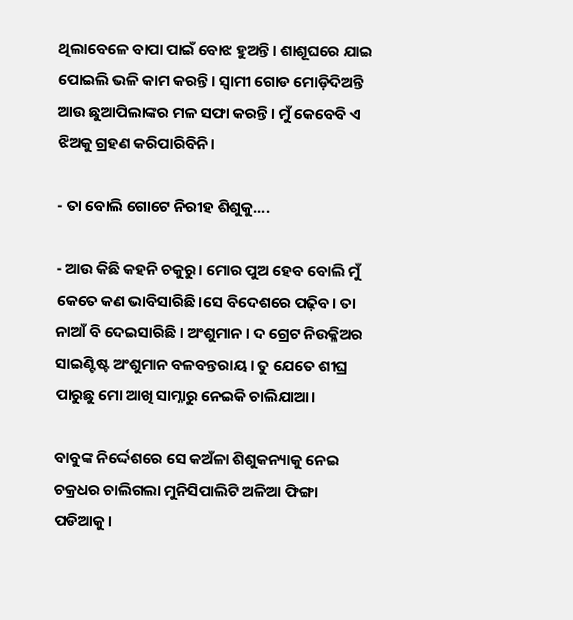ଥିଲାବେଳେ ବାପା ପାଇଁ ବୋଝ ହୁଅନ୍ତି। ଶାଶୂଘରେ ଯାଇ ପୋଇଲି ଭଳି କାମ କରନ୍ତି। ସ୍ୱାମୀ ଗୋଡ ମୋଡ଼ିଦିଅନ୍ତି ଆଉ ଛୁଆପିଲାଙ୍କର ମଳ ସଫା କରନ୍ତି। ମୁଁ କେବେବି ଏ ଝିଅକୁ ଗ୍ରହଣ କରିପାରିବିନି।

- ତା ବୋଲି ଗୋଟେ ନିରୀହ ଶିଶୁକୁ....

- ଆଉ କିଛି କହନି ଚକୁରୁ। ମୋର ପୁଅ ହେବ ବୋଲି ମୁଁ କେତେ କଣ ଭାବିସାରିଛି।ସେ ବିଦେଶରେ ପଢ଼ିବ। ତା ନାଆଁ ବି ଦେଇସାରିଛି । ଅଂଶୁମାନ । ଦ ଗ୍ରେଟ ନିଉକ୍ଳିଅର ସାଇଣ୍ଟିଷ୍ଟ ଅଂଶୁମାନ ବଳବନ୍ତରାୟ। ତୁ ଯେତେ ଶୀଘ୍ର ପାରୁଛୁ ମୋ ଆଖି ସାମ୍ନାରୁ ନେଇକି ଚାଲିଯାଆ।

ବାବୁଙ୍କ ନିର୍ଦ୍ଦେଶରେ ସେ କଅଁଳା ଶିଶୁକନ୍ୟାକୁ ନେଇ ଚକ୍ରଧର ଚାଲିଗଲା ମୁନିସିପାଲିଟି ଅଳିଆ ଫିଙ୍ଗା ପଡିଆକୁ।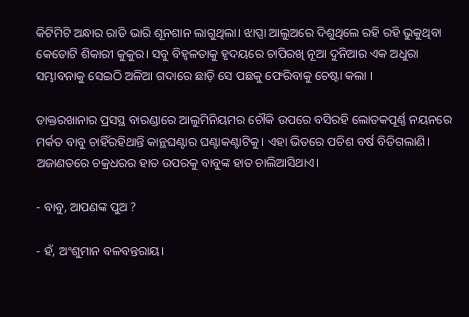କିଟିମିଟି ଅନ୍ଧାର ରାତି ଭାରି ଶୂନଶାନ ଲାଗୁଥିଲା। ଝାପ୍ସା ଆଲୁଅରେ ଦିଶୁଥିଲେ ରହି ରହି ଭୁକୁଥିବା କେତୋଟି ଶିକାରୀ କୁକୁର। ସବୁ ବିହ୍ୱଳତାକୁ ହୃଦୟରେ ଚାପିରଖି ନୂଆ ଦୁନିଆର ଏକ ଅଧୁରା ସମ୍ଭାବନାକୁ ସେଇଠି ଅଳିଆ ଗଦାରେ ଛାଡ଼ି ସେ ପଛକୁ ଫେରିବାକୁ ଚେଷ୍ଟା କଲା ।

ଡାକ୍ତରଖାନାର ପ୍ରସସ୍ଥ ବାରଣ୍ଡାରେ ଆଲୁମିନିୟମର ଚୌକି ଉପରେ ବସିରହି ଲୋତକପୂର୍ଣ୍ଣ ନୟନରେ ମର୍କତ ବାବୁ ଚାହିଁରହିଥାନ୍ତି କାନ୍ଥଘଣ୍ଟାର ଘଣ୍ଟାକଣ୍ଟାଟିକୁ। ଏହା ଭିତରେ ପଚିଶ ବର୍ଷ ବିତିଗଲାଣି। ଅଜାଣତରେ ଚକ୍ରଧରର ହାତ ଉପରକୁ ବାବୁଙ୍କ ହାତ ଚାଲିଆସିଥାଏ।

- ବାବୁ, ଆପଣଙ୍କ ପୁଅ ?

- ହଁ, ଅଂଶୁମାନ ବଳବନ୍ତରାୟ।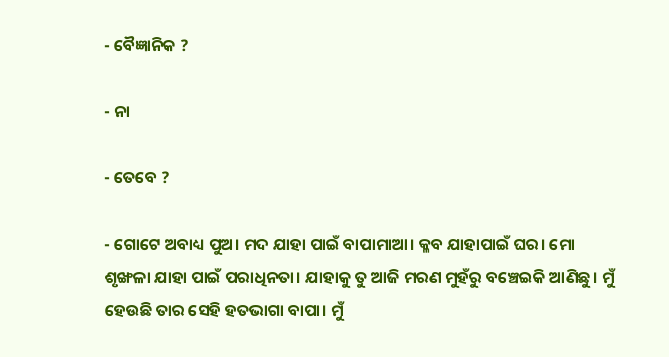- ବୈଜ୍ଞାନିକ ?

- ନା

- ତେବେ ?

- ଗୋଟେ ଅବାଧ୍ୟ ପୁଅ। ମଦ ଯାହା ପାଇଁ ବାପାମାଆ। କ୍ଳବ ଯାହାପାଇଁ ଘର। ମୋ ଶୃଙ୍ଖଳା ଯାହା ପାଇଁ ପରାଧିନତା। ଯାହାକୁ ତୁ ଆଜି ମରଣ ମୁହଁରୁ ବଞ୍ଚେଇକି ଆଣିଛୁ। ମୁଁ ହେଉଛି ତାର ସେହି ହତଭାଗା ବାପା। ମୁଁ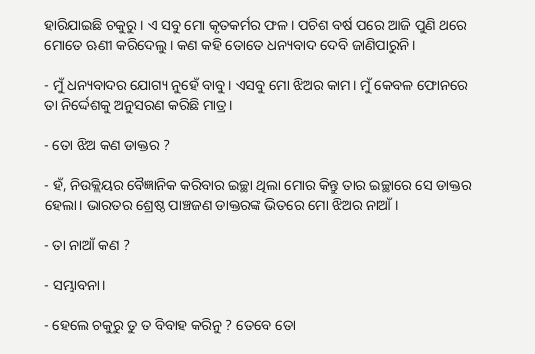ହାରିଯାଇଛି ଚକୁରୁ। ଏ ସବୁ ମୋ କୃତକର୍ମର ଫଳ। ପଚିଶ ବର୍ଷ ପରେ ଆଜି ପୁଣି ଥରେ ମୋତେ ଋଣୀ କରିଦେଲୁ। କଣ କହି ତୋତେ ଧନ୍ୟବାଦ ଦେବି ଜାଣିପାରୁନି।

- ମୁଁ ଧନ୍ୟବାଦର ଯୋଗ୍ୟ ନୁହେଁ ବାବୁ। ଏସବୁ ମୋ ଝିଅର କାମ। ମୁଁ କେବଳ ଫୋନରେ ତା ନିର୍ଦ୍ଦେଶକୁ ଅନୁସରଣ କରିଛି ମାତ୍ର।

- ତୋ ଝିଅ କଣ ଡାକ୍ତର ?

- ହଁ, ନିଉକ୍ଲିୟର ବୈଜ୍ଞାନିକ କରିବାର ଇଚ୍ଛା ଥିଲା ମୋର କିନ୍ତୁ ତାର ଇଚ୍ଛାରେ ସେ ଡାକ୍ତର ହେଲା। ଭାରତର ଶ୍ରେଷ୍ଠ ପାଞ୍ଚଜଣ ଡାକ୍ତରଙ୍କ ଭିତରେ ମୋ ଝିଅର ନାଆଁ ।

- ତା ନାଆଁ କଣ ?

- ସମ୍ଭାବନା।

- ହେଲେ ଚକୁରୁ ତୁ ତ ବିବାହ କରିନୁ ? ତେବେ ତୋ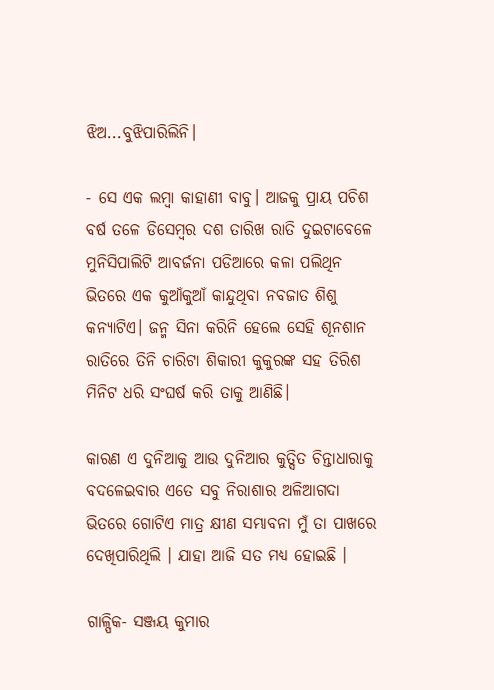ଝିଅ...ବୁଝିପାରିଲିନି।

- ସେ ଏକ ଲମ୍ବା କାହାଣୀ ବାବୁ। ଆଜକୁ ପ୍ରାୟ ପଚିଶ ବର୍ଷ ତଳେ ଡିସେମ୍ବର ଦଶ ତାରିଖ ରାତି ଦୁଇଟାବେଳେ ମୁନିସିପାଲିଟି ଆବର୍ଜନା ପଡିଆରେ କଳା ପଲିଥିନ ଭିତରେ ଏକ କୁଆଁକୁଆଁ କାନ୍ଦୁଥିବା ନବଜାତ ଶିଶୁ କନ୍ୟାଟିଏ। ଜନ୍ମ ସିନା କରିନି ହେଲେ ସେହି ଶୂନଶାନ ରାତିରେ ତିନି ଚାରିଟା ଶିକାରୀ କୁକୁରଙ୍କ ସହ ତିରିଶ ମିନିଟ ଧରି ସଂଘର୍ଷ କରି ତାକୁ ଆଣିଛି।

କାରଣ ଏ ଦୁନିଆକୁ ଆଉ ଦୁନିଆର କୁତ୍ସିତ ଚିନ୍ତାଧାରାକୁ ବଦଳେଇବାର ଏତେ ସବୁ ନିରାଶାର ଅଳିଆଗଦା ଭିତରେ ଗୋଟିଏ ମାତ୍ର କ୍ଷୀଣ ସମ୍ଭାବନା ମୁଁ ତା ପାଖରେ ଦେଖିପାରିଥିଲି । ଯାହା ଆଜି ସତ ମଧ୍ୟ ହୋଇଛି ।

ଗାଳ୍ପିକ- ସଞ୍ଜୟ କୁମାର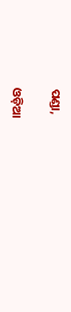ପଣ୍ଡା,

ଓଡ଼ିଆ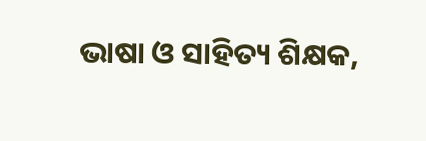ଭାଷା ଓ ସାହିତ୍ୟ ଶିକ୍ଷକ,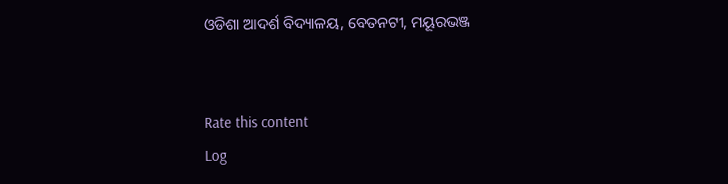ଓଡିଶା ଆଦର୍ଶ ବିଦ୍ୟାଳୟ, ବେତନଟୀ, ମୟୂରଭଞ୍ଜ


Rate this content
Log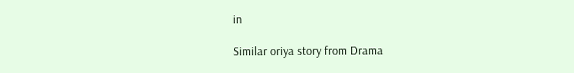in

Similar oriya story from Drama